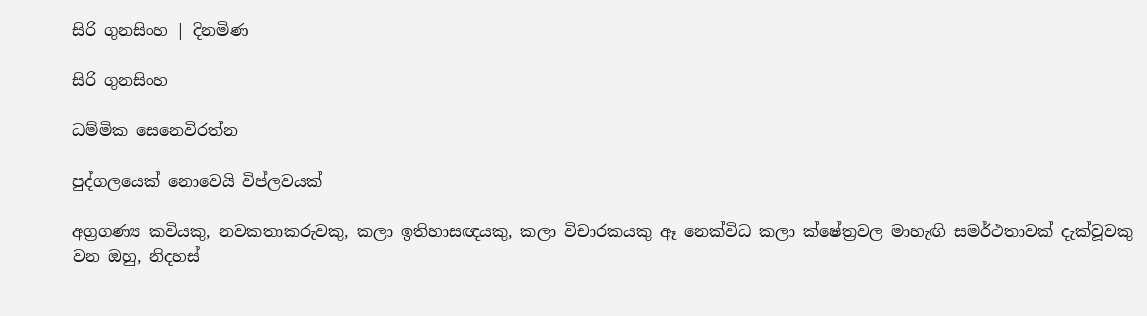සිරි ගුනසිංහ | දිනමිණ

සිරි ගුනසිංහ

ධම්මික සෙනෙවිරත්න

පුද්ගලයෙක් නොවෙයි විප්ලවයක්

අග්‍රගණ්‍ය කවියකු, නවකතාකරුවකු, කලා ඉතිහාසඥයකු, කලා විචාරකයකු ඈ නෙක්විධ කලා ක්ෂේත්‍රවල මාහැඟි සමර්ථතාවක් දැක්වූවකු වන ඔහු, නිදහස්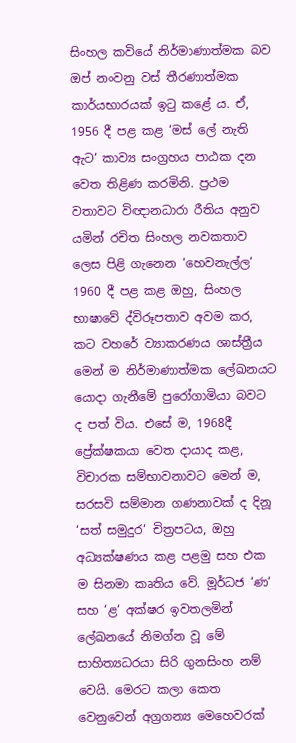සිංහල කවියේ නිර්මාණාත්මක බව ඔප් නංවනු වස් තීරණාත්මක කාර්යභාරයක් ඉටු කළේ ය. ඒ, 1956 දී පළ කළ ‘මස් ලේ නැති ඇට‘ කාව්‍ය සංග්‍රහය පාඨක දන වෙත තිළිණ කරමිනි. ප්‍රථම වතාවට විඥානධාරා රීතිය අනුව යමින් රචිත සිංහල නවකතාව ලෙස පිළි ගැනෙන ‘හෙවනැල්ල‘ 1960 දී පළ කළ ඔහු, සිංහල භාෂාවේ ද්විරූපතාව අවම කර, කට වහරේ ව්‍යාකරණය ශාස්ත්‍රීය මෙන් ම නිර්මාණාත්මක ලේඛනයට යොදා ගැනීමේ පුරෝගාමියා බවට ද පත් විය. එසේ ම, 1968දී ප්‍රේක්ෂකයා වෙත දායාද කළ, විචාරක සම්භාවනාවට මෙන් ම, සරසවි සම්මාන ගණනාවක් ද දිනූ ‘සත් සමුදුර‘ චිත්‍රපටය, ඔහු අධ්‍යක්ෂණය කළ පළමු සහ එක ම සිනමා කෘතිය වේ. මූර්ධජ ‘ණ‘ සහ ‘ළ‘ අක්ෂර ඉවතලමින් ලේඛනයේ නිමග්න වූ මේ සාහිත්‍යධරයා සිරි ගුනසිංහ නම් වෙයි. මෙරට කලා කෙත වෙනුවෙන් අග්‍රගන්‍ය මෙහෙවරක්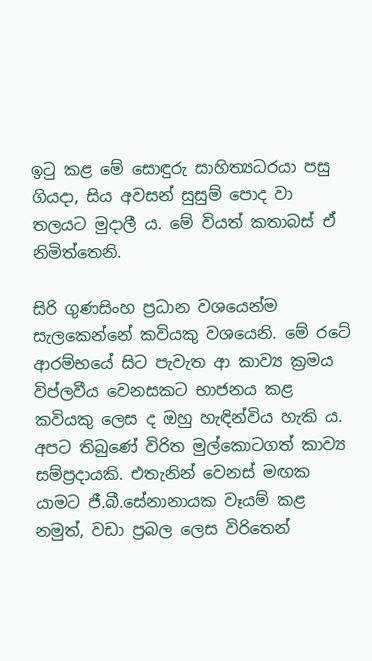ඉටු කළ මේ සොඳුරු සාහිත්‍යධරයා පසු ගියදා, සිය අවසන් සුසුම් පොද වා තලයට මුදාලී ය. මේ වියත් කතාබස් ඒ නිමිත්තෙනි.

සිරි ගුණසිංහ ප්‍රධාන වශයෙන්ම සැලකෙන්නේ කවියකු වශයෙනි. මේ රටේ ආරම්භයේ සිට පැවැත ආ කාව්‍ය ක්‍රමය විප්ලවීය වෙනසකට භාජනය කළ කවියකු ලෙස ද ඔහු හැඳින්විය හැකි ය. අපට තිබුණේ විරිත මුල්කොටගත් කාව්‍ය සම්ප්‍රදායකි. එතැනින් වෙනස් මඟක යාමට ජී.බී.සේනානායක වෑයම් කළ නමුත්, වඩා ප්‍රබල ලෙස විරිතෙන්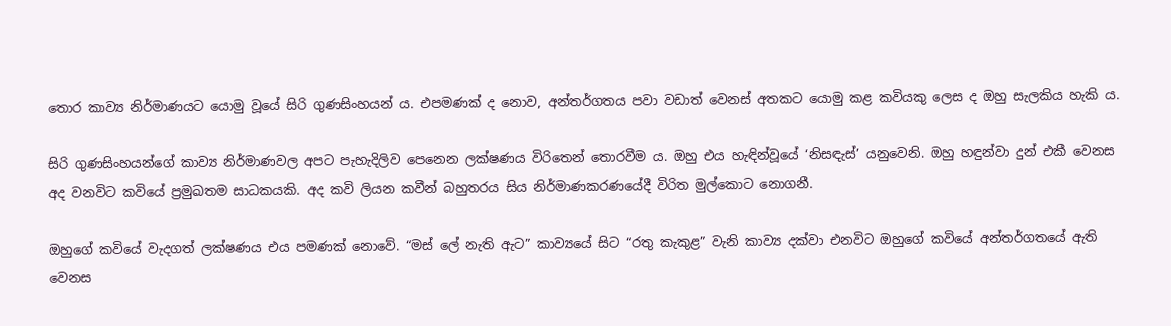තොර කාව්‍ය නිර්මාණයට යොමු වූයේ සිරි ගුණසිංහයන් ය. එපමණක් ද නොව, අන්තර්ගතය පවා වඩාත් වෙනස් අතකට යොමු කළ කවියකු ලෙස ද ඔහු සැලකිය හැකි ය.

සිරි ගුණසිංහයන්ගේ කාව්‍ය නිර්මාණවල අපට පැහැදිලිව පෙනෙන ලක්ෂණය විරිතෙන් තොරවීම ය. ඔහු එය හැඳින්වූයේ ‘නිසඳැස්’ යනුවෙනි. ඔහු හඳුන්වා දුන් එකී වෙනස අද වනවිට කවියේ ප්‍රමුඛතම සාධකයකි. අද කවි ලියන කවීන් බහුතරය සිය නිර්මාණකරණයේදී විරිත මුල්කොට නොගනී.

ඔහුගේ කවියේ වැදගත් ලක්ෂණය එය පමණක් නොවේ. “මස් ‍ලේ නැති ඇට” කාව්‍යයේ සිට “රතු කැකුළ” වැනි කාව්‍ය දක්වා එනවිට ඔහුගේ කවියේ අන්තර්ගතයේ ඇති වෙනස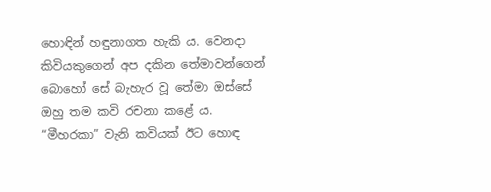හොඳින් හඳුනාගත හැකි ය. වෙනදා කිවියකුගෙන් අප දකින තේමාවන්ගෙන් බොහෝ සේ බැහැර වූ තේමා ඔස්සේ ඔහු තම කවි රචනා කළේ ය. “මීහරකා” වැනි කවියක් ඊට හොඳ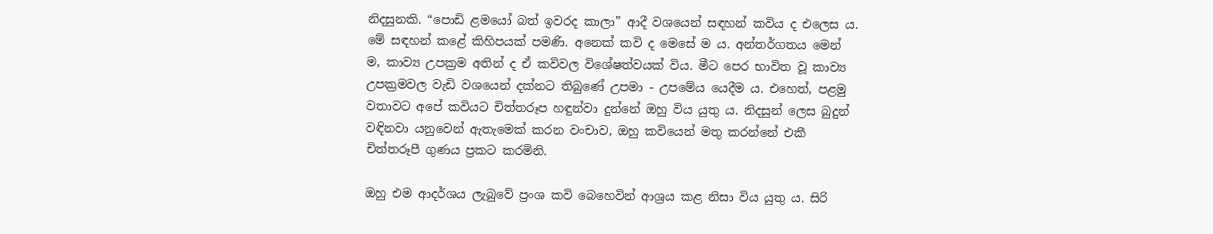නිදසුනකි. “පොඩි ළමයෝ බත් ඉවරද කාලා” ආදී වශයෙන් සඳහන් කවිය ද එලෙස ය. මේ සඳහන් කළේ කිහිපයක් පමණි. අනෙක් කවි ද මෙසේ ම ය. අන්තර්ගතය මෙන් ම, කාව්‍ය උපක්‍රම අතින් ද ඒ කවිවල විශේෂත්වයක් විය. මීට පෙර භාවිත වූ කාව්‍ය උපක්‍රමවල වැඩි වශයෙන් දක්නට තිබුණේ උපමා - උපමේය යෙදීම ය. එහෙත්, පළමු වතාවට අපේ කවියට චිත්තරූප හඳුන්වා දුන්නේ ඔහු විය යුතු ය. නිදසුන් ලෙස බුදුන් වඳිනවා යනුවෙන් ඇතැමෙක් කරන වංචාව, ඔහු කවියෙන් මතු කරන්නේ එකී චිත්තරූපී ගුණය ප්‍රකට කරමිනි.

ඔහු එම ආදර්ශය ලැබුවේ ප්‍රංශ කවි බෙහෙවින් ආශ්‍රය කළ නිසා විය යුතු ය. සිරි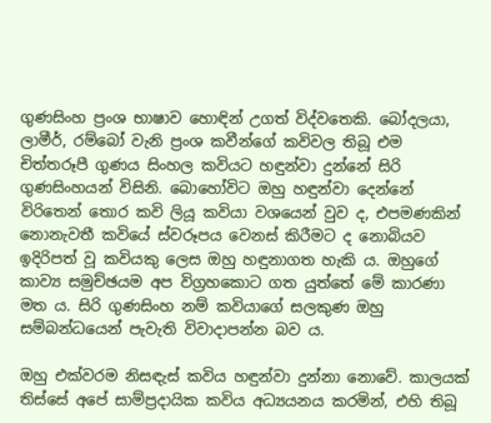ගුණසිංහ ප්‍රංශ භාෂාව හොඳින් උගත් විද්වතෙකි. බෝදලයා, ලාමීර්, රම්බෝ වැනි ප්‍රංශ කවීන්ගේ කවිවල තිබූ එම චිත්තරූපී ගුණය සිංහල කවියට හඳුන්වා දුන්නේ සිරි ගුණසිංහයන් විසිනි. බොහෝවිට ඔහු හඳුන්වා දෙන්නේ විරිතෙන් තොර කවි ලියූ කවියා වශයෙන් වුව ද, එපමණකින් නොනැවතී කවියේ ස්වරූපය වෙනස් කිරීමට ද නොබියව ඉදිරිපත් වූ කවියකු ලෙස ඔහු හඳුනාගත හැකි ය. ඔහුගේ කාව්‍ය සමුච්ඡයම අප විග්‍රහකොට ගත යුත්තේ මේ කාරණා මත ය. සිරි ගුණසිංහ නම් කවියාගේ සලකුණ ඔහු සම්බන්ධයෙන් පැවැති විවාදාපන්න බව ය.

ඔහු එක්වරම නිසඳැස් කවිය හඳුන්වා දුන්නා නොවේ. කාලයක් තිස්සේ අපේ සාම්ප්‍රදායික කවිය අධ්‍යයනය කරමින්, එහි තිබූ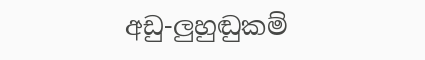අඩු-ලුහුඬුකම්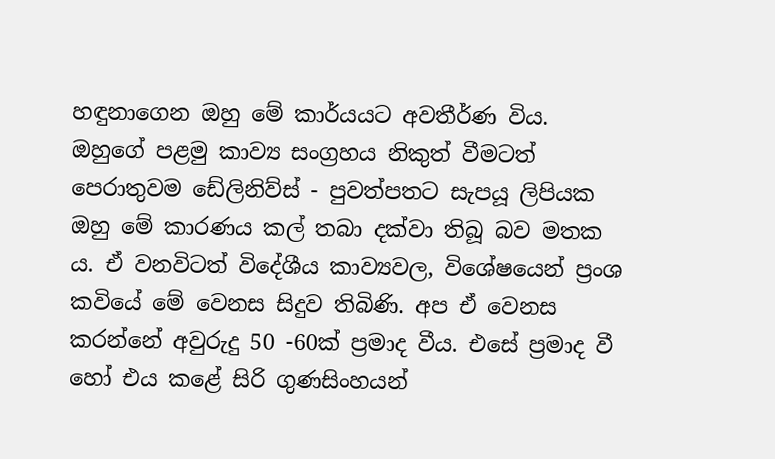හඳුනාගෙන ඔහු මේ කාර්යයට අවතීර්ණ විය. ඔහුගේ පළමු කාව්‍ය සංග්‍රහය නිකුත් වීමටත් පෙරාතුවම ඩේලිනිව්ස් - පුවත්පතට සැපයූ ලිපියක ඔහු මේ කාරණය කල් තබා දක්වා තිබූ බව මතක ය. ඒ වනවිටත් විදේශීය කාව්‍යවල, විශේෂයෙන් ප්‍රංශ කවියේ මේ වෙනස සිදුව තිබිණි. අප ඒ වෙනස කරන්නේ අවුරුදු 50 -60ක් ප්‍රමාද වීය. එසේ ප්‍රමාද වී හෝ එය ක‍ළේ සිරි ගුණසිංහයන්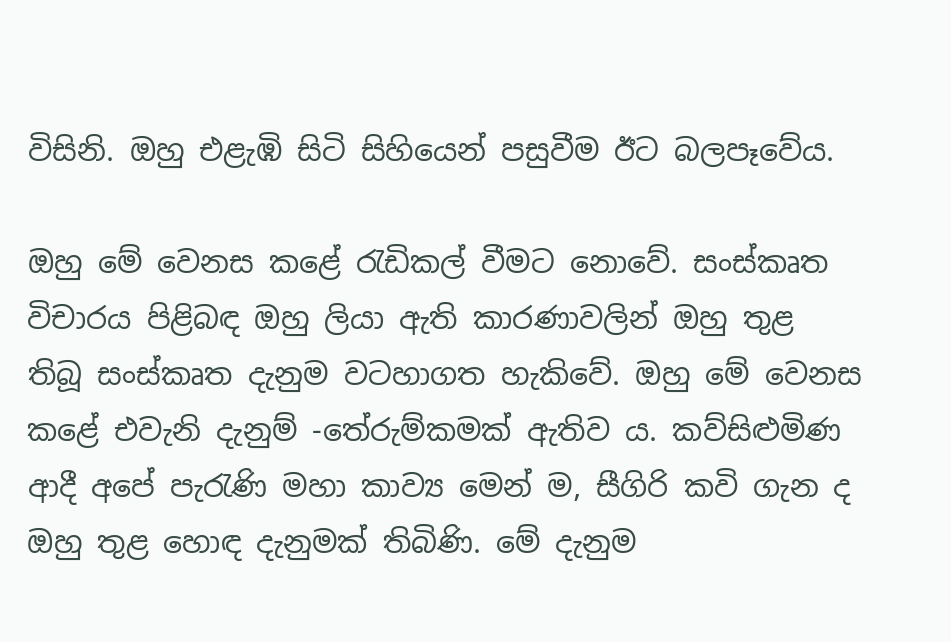විසිනි. ඔහු එළැඹි සිටි සිහියෙන් පසුවීම ඊට බලපෑවේය.

ඔහු මේ වෙනස කළේ රැඩිකල් වීමට නොවේ. සංස්කෘත විචාරය පිළිබඳ ඔහු ලියා ඇති කාරණාවලින් ඔහු තුළ තිබූ සංස්කෘත දැනුම වටහාගත හැකිවේ. ඔහු මේ වෙනස කළේ එවැනි දැනුම් -තේරුම්කමක් ඇතිව ය. කව්සිළුමිණ ආදී අපේ පැරැණි මහා කාව්‍ය මෙන් ම, සීගිරි කවි ගැන ද ඔහු තුළ හොඳ දැනුමක් තිබිණි. මේ දැනුම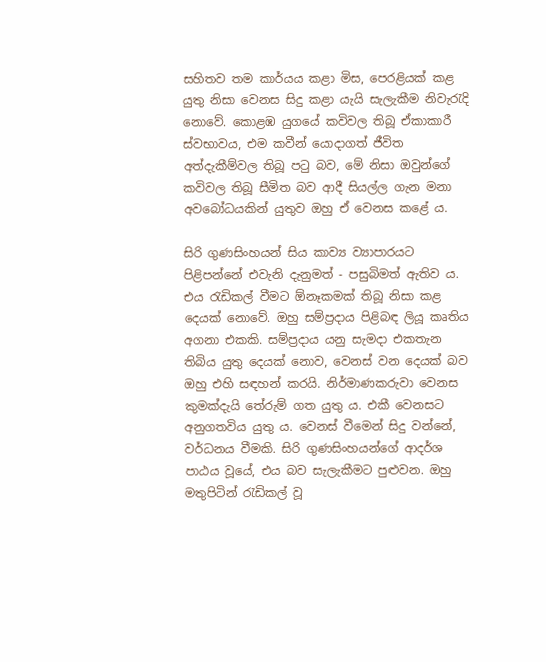සහිතව තම කාර්යය කළා මිස, පෙරළියක් කළ යුතු නිසා වෙනස සිදු කළා යැයි සැලැකීම නිවැරැදි නොවේ. කොළඹ යුගයේ කවිවල තිබූ ඒකාකාරී ස්වභාවය, එම කවීන් යොදාගත් ජීවිත අත්දැකීම්වල තිබූ පටු බව, මේ නිසා ඔවුන්ගේ කවිවල තිබූ සීමිත බව ආදී සියල්ල ගැන මනා අවබෝධයකින් යුතුව ඔහු ඒ වෙනස කළේ ය.

සිරි ගුණසිංහයන් සිය කාව්‍ය ව්‍යාපාරයට පිළිපන්නේ එවැනි දැනුමත් - පසුබිමත් ඇතිව ය. එය රැඩිකල් වීමට ඕනෑකමක් තිබූ නිසා කළ දෙයක් නොවේ. ඔහු සම්ප්‍රදාය පිළිබඳ ලියූ කෘතිය අගනා එකකි. සම්ප්‍රදාය යනු සැමදා එකතැන තිබිය යුතු දෙයක් නොව, වෙනස් වන දෙයක් බව ඔහු එහි සඳහන් කරයි. නිර්මාණකරුවා වෙනස කුමක්දැයි තේරුම් ගත යුතු ය. එකී වෙනසට අනුගතවිය යුතු ය. වෙනස් වීමෙන් සිදු වන්නේ, වර්ධනය වීමකි. සිරි ගුණසිංහයන්ගේ ආදර්ශ පාඨය වූයේ, එය බව සැලැකීමට පුළුවන. ඔහු මතුපිටින් රැඩිකල් වූ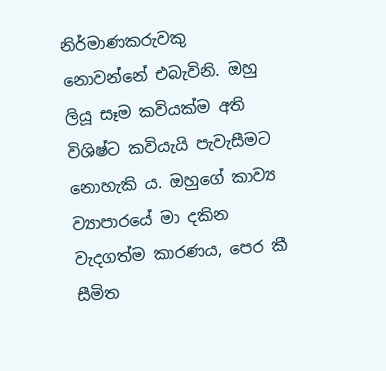නිර්මාණකරුවකු නොවන්නේ එබැවිනි. ඔහු ලියූ සෑම කවියක්ම අති විශිෂ්ට කවියැයි පැවැසීමට නොහැකි ය. ඔහුගේ කාව්‍ය ව්‍යාපාරයේ මා දකින වැදගත්ම කාරණය, පෙර කී සීමිත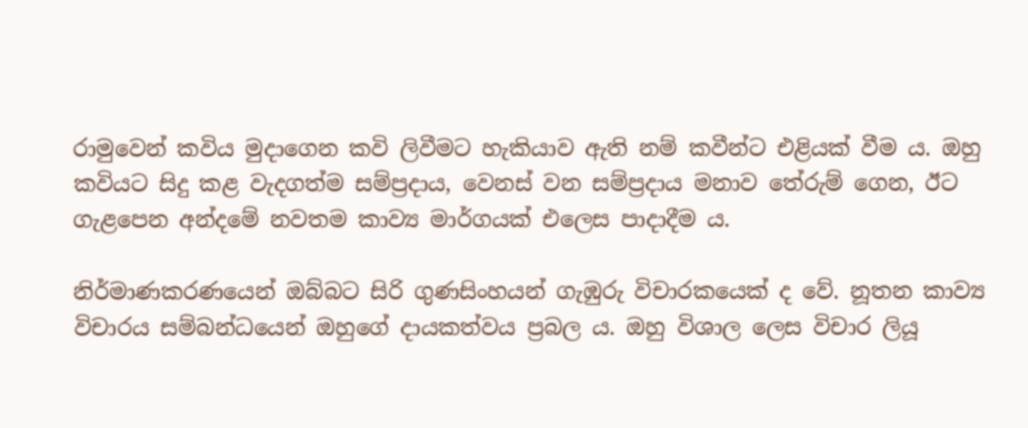රාමුවෙන් කවිය මුදාගෙන කවි ලිවීමට හැකියාව ඇති නම් කවීන්ට එළියක් වීම ය. ඔහු කවියට සිදු කළ වැදගත්ම සම්ප්‍රදාය, වෙනස් වන සම්ප්‍රදාය මනාව තේරුම් ගෙන, ඊට ගැළපෙන අන්දමේ නවතම කාව්‍ය මාර්ගයක් එලෙස පාදාදීම ය.

නිර්මාණකරණයෙන් ඔබ්බට සිරි ගුණසිංහයන් ගැඹුරු විචාරකයෙක් ද වේ. නූතන කාව්‍ය විචාරය සම්බන්ධයෙන් ඔහුගේ දායකත්වය ප්‍රබල ය. ඔහු විශාල ලෙස විචාර ලියූ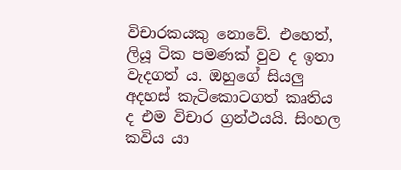විචාරකයකු නොවේ. එහෙත්, ලියූ ටික පමණක් වුව ද ඉතා වැදගත් ය. ඔහුගේ සියලු අදහස් කැටිකොටගත් කෘතිය ද එම විචාර ග්‍රන්ථයයි. සිංහල කවිය යා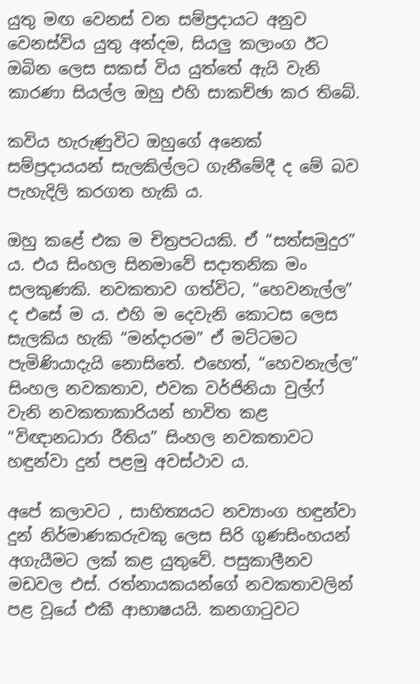යුතු මඟ වෙනස් වන සම්ප්‍රදායට අනුව වෙනස්විය යුතු අන්දම, සියලු කලාංග ඊට ඔබින ලෙස සකස් විය යුත්තේ ඇයි වැනි කාරණා සියල්ල ඔහු එහි සාකච්ඡා කර තිබේ.

කවිය හැරුණුවිට ඔහුගේ අනෙක් සම්ප්‍රදායයන් සැලකිල්ලට ගැනීමේදී ද මේ බව පැහැදිලි කරගත හැකි ය.

ඔහු කළේ එක ම චිත්‍රපටයකි. ඒ “සත්සමුදුර” ය. එය සිංහල සිනමාවේ සදාතනික මං සලකුණකි. නවකතාව ගත්විට, “හෙවනැල්ල” ද එසේ ම ය. එහි ම දෙවැනි කොටස ලෙස සැලකිය හැකි “මන්දාරම” ඒ මට්ටමට පැමිණියාදැයි නොසිතේ. එහෙත්, “හෙවනැල්ල” සිංහල නවකතාව, එවක වර්ජිනියා වුල්ෆ් වැනි නවකතාකාරියන් භාවිත කළ “විඥානධාරා රීතිය” සිංහල නවකතාවට හඳුන්වා දුන් පළමු අවස්ථාව ය.

අපේ කලාවට , සාහිත්‍යයට නව්‍යාංග හඳුන්වා දුන් නිර්මාණකරුවකු ලෙස සිරි ගුණසිංහයන් අගැයීමට ලක් කළ යුතුවේ. පසුකාලීනව මඩවල එස්. රත්නායකයන්ගේ නවකතාවලින් පළ වූයේ එකී ආභාෂයයි. කනගාටුවට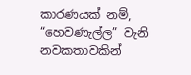කාරණයක් නම්, “හෙවණැල්ල” වැනි නවකතාවකින්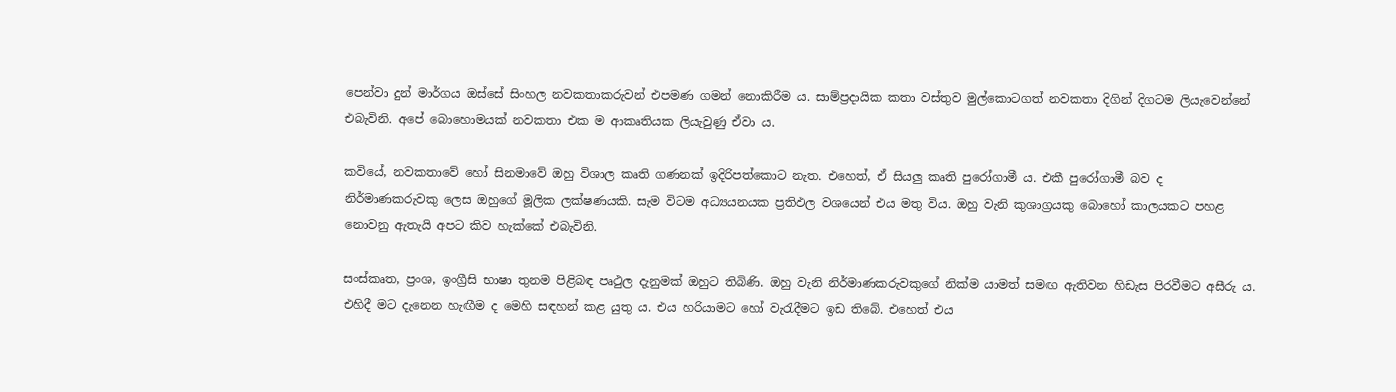පෙන්වා දුන් මාර්ගය ඔස්සේ සිංහල නවකතාකරුවන් එපමණ ගමන් නොකිරීම ය. සාම්ප්‍රදායික කතා වස්තුව මුල්කොටගත් නවකතා දිගින් දිගටම ලියැවෙන්නේ එබැවිනි. අපේ බොහොමයක් නවකතා එක ම ආකෘතියක ලියැවුණු ඒවා ය.

කවියේ, නවකතාවේ හෝ සිනමාවේ ඔහු විශාල කෘති ගණනක් ඉදිරිපත්කොට නැත. එහෙත්, ඒ සියලු කෘති පුරෝගාමී ය. එකී පුරෝගාමී බව ද නිර්මාණකරුවකු ලෙස ඔහුගේ මූලික ලක්ෂණයකි. සැම විටම අධ්‍යයනයක ප්‍රතිඵල වශයෙන් එය මතු විය. ඔහු වැනි කුශාග්‍රයකු බොහෝ කාලයකට පහළ නොවනු ඇතැයි අපට කිව හැක්කේ එබැවිනි.

සංස්කෘත, ප්‍රංශ, ඉංග්‍රීසි භාෂා තුනම පිළිබඳ පෘථුල දැනුමක් ඔහුට තිබිණි. ඔහු වැනි නිර්මාණකරුවකුගේ නික්ම යාමත් සමඟ ඇතිවන හිඩැස පිරවීමට අසීරු ය. එහිදී මට දැනෙන හැඟීම ද මෙහි සඳහන් කළ යුතු ය. එය හරියාමට හෝ වැරැදීමට ඉඩ තිබේ. එහෙත් එය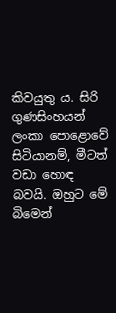කිවයුතු ය. සිරි ගුණසිංහයන් ලංකා පො‍ළොවේ සිටියානම්, මීටත් වඩා හොඳ බවයි. ඔහුට මේ බිමෙන්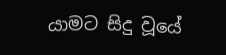යාමට සිදු වූයේ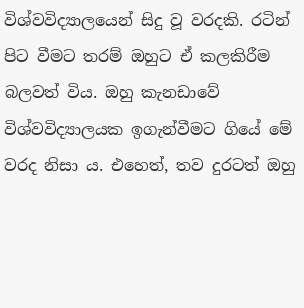විශ්වවිද්‍යාලයෙන් සිදු වූ වරදකි. රටින් පිට වීමට තරම් ඔහුට ඒ කලකිරීම බලවත් විය. ඔහු කැනඩාවේ විශ්වවිද්‍යාලයක ඉගැන්වීමට ගියේ මේ වරද නිසා ය. එහෙත්, තව දුරටත් ඔහු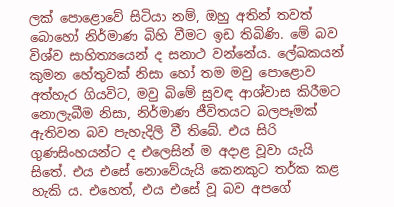ලක් පොළොවේ සිටියා නම්, ඔහු අතින් තවත් බොහෝ නිර්මාණ බිහි වීමට ඉඩ තිබිණි. මේ බව විශ්ව සාහිත්‍යයෙන් ද සනාථ වන්නේය. ලේඛකයන් කුමන හේතුවක් නිසා හෝ තම මවු පොළොව අත්හැර ගියවිට, මවු බිමේ සුවඳ ආශ්වාස කිරීමට නොලැබීම නිසා, නිර්මාණ ජීවිතයට බලපෑමක් ඇතිවන බව පැහැදිලි වී තිබේ. එය සිරි ගුණසිංහයන්ට ද එලෙසින් ම අදාළ වූවා යැයි සිතේ. එය එසේ නොවේයැයි කෙනකුට තර්ක කළ හැකි ය. එහෙත්, එය එසේ වූ බව අපගේ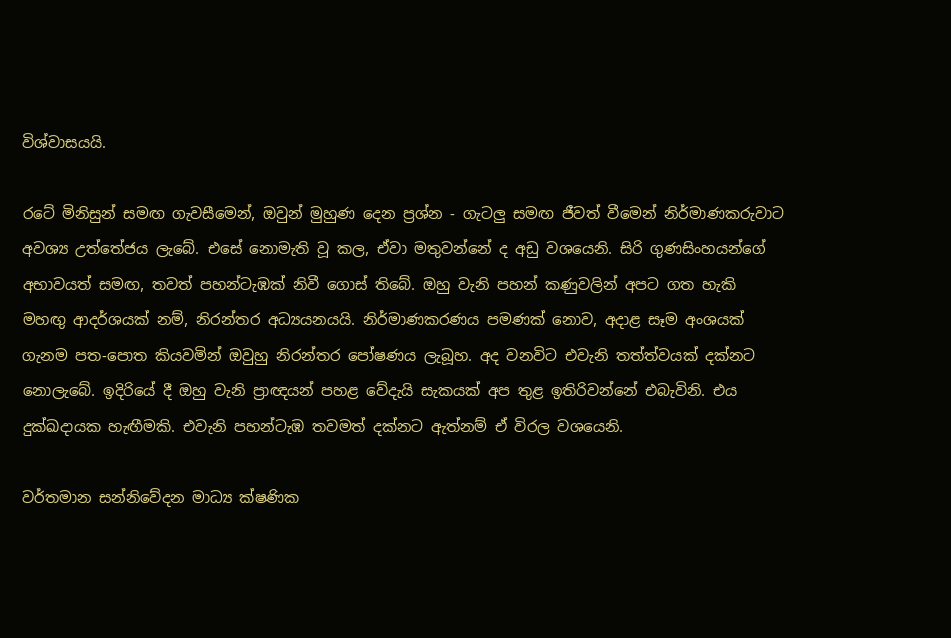විශ්වාසයයි.

රටේ මිනිසුන් සමඟ ගැවසීමෙන්, ඔවුන් මුහුණ දෙන ප්‍රශ්න - ගැටලු සමඟ ජීවත් වීමෙන් නිර්මාණකරුවාට අවශ්‍ය උත්තේජය ලැබේ. එසේ නොමැති වූ කල, ඒවා මතුවන්නේ ද අඩු වශයෙනි. සිරි ගුණසිංහයන්ගේ අභාවයත් සමඟ, තවත් පහන්ටැඹක් නිවී ගොස් තිබේ. ඔහු වැනි පහන් කණුවලින් අපට ගත හැකි මහඟු ආදර්ශයක් නම්, නිරන්තර අධ්‍යයනයයි. නිර්මාණකරණය පමණක් නොව, අදාළ සෑම අංශයක් ගැනම පත-පොත කියවමින් ඔවුහු නිරන්තර පෝෂණය ලැබූහ. අද වනවිට එවැනි තත්ත්වයක් දක්නට නොලැබේ. ඉදිරියේ දී ඔහු වැනි ප්‍රාඥයන් පහළ වේදැයි සැකයක් අප තුළ ඉතිරිවන්නේ එබැවිනි. එය දුක්ඛදායක හැඟීමකි. එවැනි පහන්ටැඹ තවමත් දක්නට ඇත්නම් ඒ විරල වශයෙනි.

වර්තමාන සන්නිවේදන මාධ්‍ය ක්ෂණික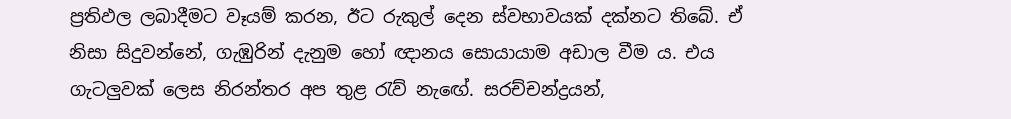ප්‍රතිඵල ලබාදීමට වෑයම් කරන, ඊට රුකුල් දෙන ස්වභාවයක් දක්නට තිබේ. ඒ නිසා සිදුවන්නේ, ගැඹුරින් දැනුම හෝ ඥානය සොයායාම අඩාල වීම ය. එය ගැටලුවක් ලෙස නිරන්තර අප තුළ රැව් නැ‍ඟේ. සරච්චන්ද්‍රයන්,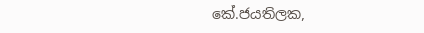කේ.ජයතිලක,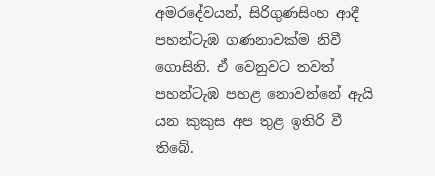අමරදේවයන්, සිරිගුණසිංහ ආදී පහන්ටැඹ ගණනාවක්ම නිවී ගොසිනි. ඒ වෙනුවට තවත් පහන්ටැඹ පහළ නොවන්නේ ඇයි යන කුකුස අප තුළ ඉතිරි වී තිබේ.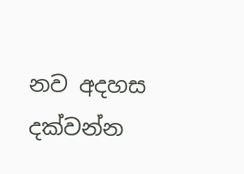නව අදහස දක්වන්න